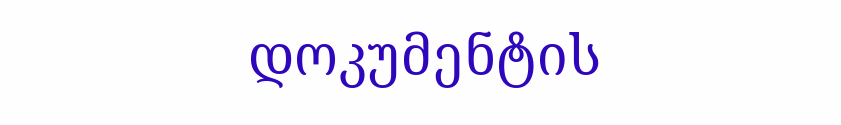დოკუმენტის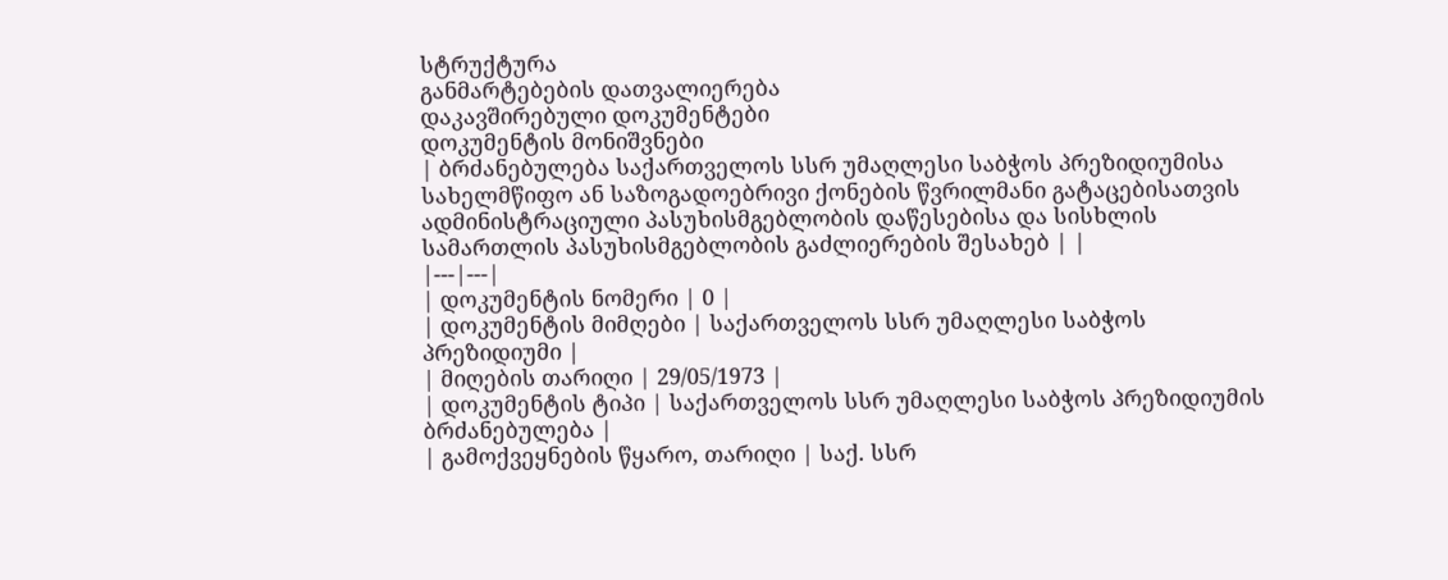სტრუქტურა
განმარტებების დათვალიერება
დაკავშირებული დოკუმენტები
დოკუმენტის მონიშვნები
| ბრძანებულება საქართველოს სსრ უმაღლესი საბჭოს პრეზიდიუმისა სახელმწიფო ან საზოგადოებრივი ქონების წვრილმანი გატაცებისათვის ადმინისტრაციული პასუხისმგებლობის დაწესებისა და სისხლის სამართლის პასუხისმგებლობის გაძლიერების შესახებ | |
|---|---|
| დოკუმენტის ნომერი | 0 |
| დოკუმენტის მიმღები | საქართველოს სსრ უმაღლესი საბჭოს პრეზიდიუმი |
| მიღების თარიღი | 29/05/1973 |
| დოკუმენტის ტიპი | საქართველოს სსრ უმაღლესი საბჭოს პრეზიდიუმის ბრძანებულება |
| გამოქვეყნების წყარო, თარიღი | საქ. სსრ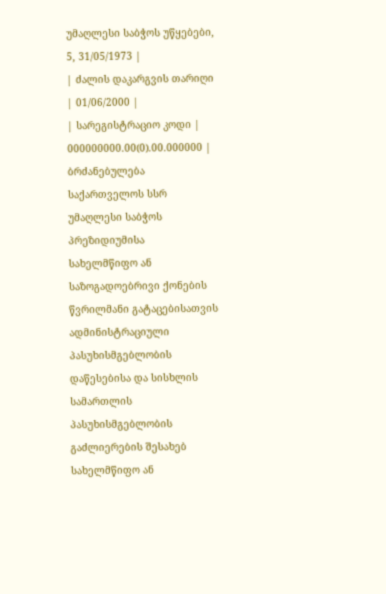უმაღლესი საბჭოს უწყებები, 5, 31/05/1973 |
| ძალის დაკარგვის თარიღი | 01/06/2000 |
| სარეგისტრაციო კოდი | 000000000.00(0).00.000000 |
ბრძანებულება საქართველოს სსრ უმაღლესი საბჭოს პრეზიდიუმისა
სახელმწიფო ან საზოგადოებრივი ქონების წვრილმანი გატაცებისათვის ადმინისტრაციული პასუხისმგებლობის დაწესებისა და სისხლის სამართლის პასუხისმგებლობის გაძლიერების შესახებ
სახელმწიფო ან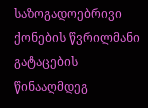საზოგადოებრივი ქონების წვრილმანი გატაცების წინააღმდეგ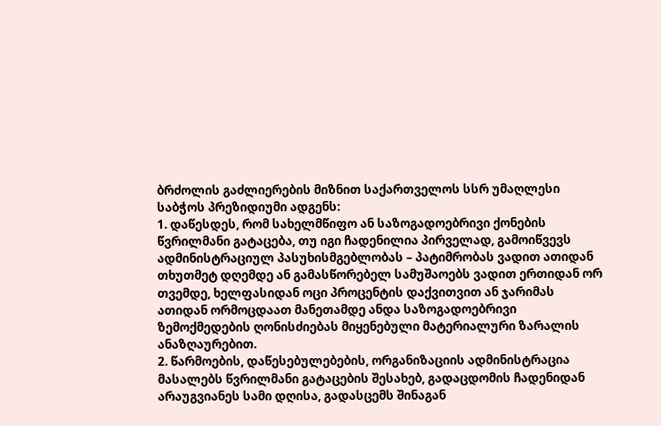ბრძოლის გაძლიერების მიზნით საქართველოს სსრ უმაღლესი საბჭოს პრეზიდიუმი ადგენს:
1. დაწესდეს, რომ სახელმწიფო ან საზოგადოებრივი ქონების წვრილმანი გატაცება, თუ იგი ჩადენილია პირველად, გამოიწვევს ადმინისტრაციულ პასუხისმგებლობას – პატიმრობას ვადით ათიდან თხუთმეტ დღემდე ან გამასწორებელ სამუშაოებს ვადით ერთიდან ორ თვემდე, ხელფასიდან ოცი პროცენტის დაქვითვით ან ჯარიმას ათიდან ორმოცდაათ მანეთამდე ანდა საზოგადოებრივი ზემოქმედების ღონისძიებას მიყენებული მატერიალური ზარალის ანაზღაურებით.
2. წარმოების, დაწესებულებების, ორგანიზაციის ადმინისტრაცია მასალებს წვრილმანი გატაცების შესახებ, გადაცდომის ჩადენიდან არაუგვიანეს სამი დღისა, გადასცემს შინაგან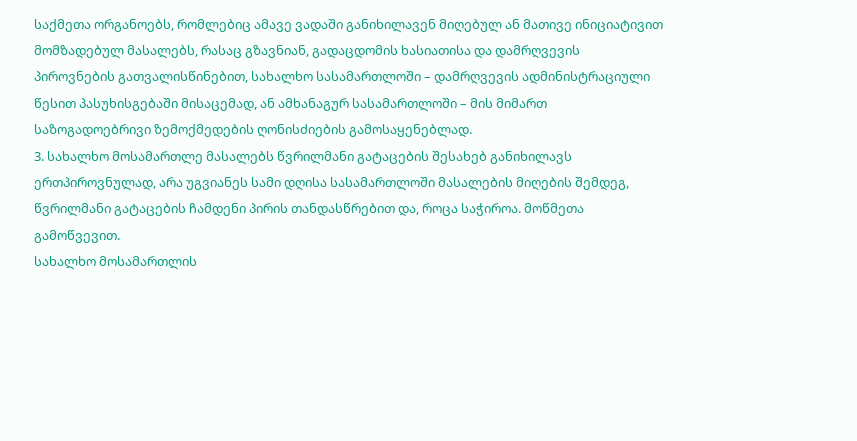საქმეთა ორგანოებს, რომლებიც ამავე ვადაში განიხილავენ მიღებულ ან მათივე ინიციატივით მომზადებულ მასალებს, რასაც გზავნიან, გადაცდომის ხასიათისა და დამრღვევის პიროვნების გათვალისწინებით, სახალხო სასამართლოში – დამრღვევის ადმინისტრაციული წესით პასუხისგებაში მისაცემად, ან ამხანაგურ სასამართლოში – მის მიმართ საზოგადოებრივი ზემოქმედების ღონისძიების გამოსაყენებლად.
3. სახალხო მოსამართლე მასალებს წვრილმანი გატაცების შესახებ განიხილავს ერთპიროვნულად, არა უგვიანეს სამი დღისა სასამართლოში მასალების მიღების შემდეგ, წვრილმანი გატაცების ჩამდენი პირის თანდასწრებით და, როცა საჭიროა. მოწმეთა გამოწვევით.
სახალხო მოსამართლის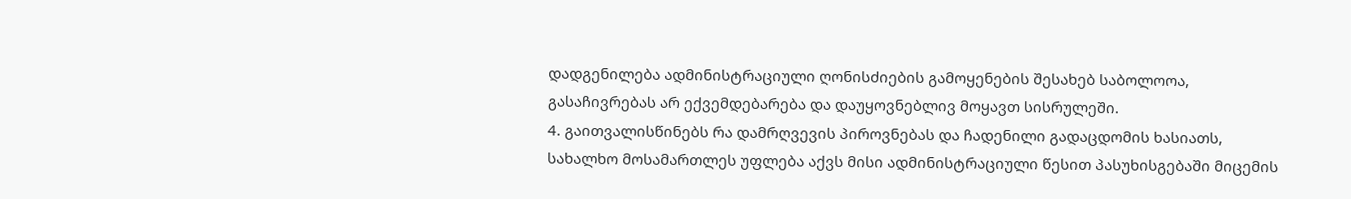დადგენილება ადმინისტრაციული ღონისძიების გამოყენების შესახებ საბოლოოა, გასაჩივრებას არ ექვემდებარება და დაუყოვნებლივ მოყავთ სისრულეში.
4. გაითვალისწინებს რა დამრღვევის პიროვნებას და ჩადენილი გადაცდომის ხასიათს, სახალხო მოსამართლეს უფლება აქვს მისი ადმინისტრაციული წესით პასუხისგებაში მიცემის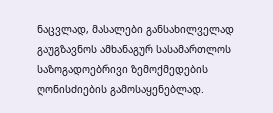ნაცვლად, მასალები განსახილველად გაუგზავნოს ამხანაგურ სასამართლოს საზოგადოებრივი ზემოქმედების ღონისძიების გამოსაყენებლად.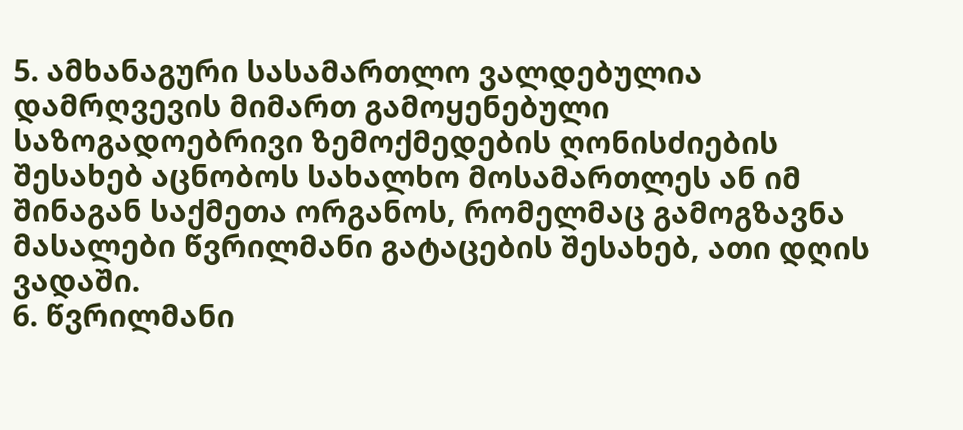5. ამხანაგური სასამართლო ვალდებულია დამრღვევის მიმართ გამოყენებული საზოგადოებრივი ზემოქმედების ღონისძიების შესახებ აცნობოს სახალხო მოსამართლეს ან იმ შინაგან საქმეთა ორგანოს, რომელმაც გამოგზავნა მასალები წვრილმანი გატაცების შესახებ, ათი დღის ვადაში.
6. წვრილმანი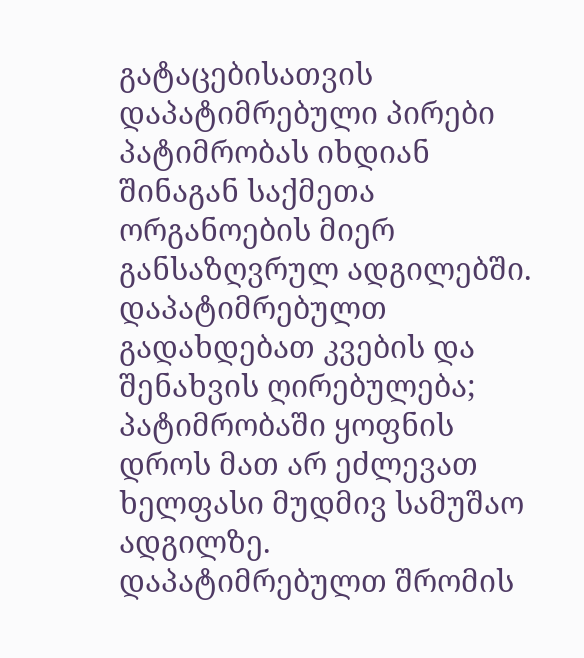გატაცებისათვის დაპატიმრებული პირები პატიმრობას იხდიან შინაგან საქმეთა ორგანოების მიერ განსაზღვრულ ადგილებში. დაპატიმრებულთ გადახდებათ კვების და შენახვის ღირებულება; პატიმრობაში ყოფნის დროს მათ არ ეძლევათ ხელფასი მუდმივ სამუშაო ადგილზე.
დაპატიმრებულთ შრომის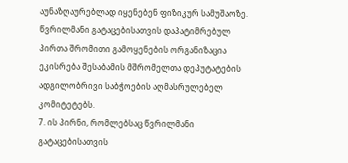აუნაზღაურებლად იყენებენ ფიზიკურ სამუშაოზე. წვრილმანი გატაცებისათვის დაპატიმრებულ პირთა შრომითი გამოყენების ორგანიზაცია ეკისრება შესაბამის მშრომელთა დეპუტატების ადგილობრივი საბჭოების აღმასრულებელ კომიტეტებს.
7. ის პირნი, რომლებსაც წვრილმანი გატაცებისათვის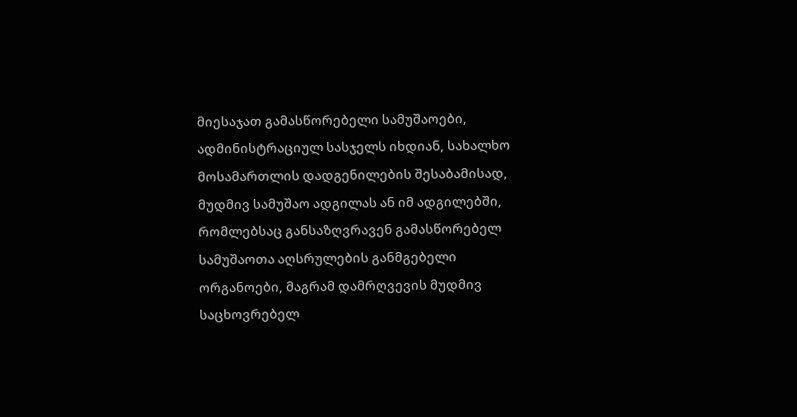მიესაჯათ გამასწორებელი სამუშაოები, ადმინისტრაციულ სასჯელს იხდიან, სახალხო მოსამართლის დადგენილების შესაბამისად, მუდმივ სამუშაო ადგილას ან იმ ადგილებში, რომლებსაც განსაზღვრავენ გამასწორებელ სამუშაოთა აღსრულების განმგებელი ორგანოები, მაგრამ დამრღვევის მუდმივ საცხოვრებელ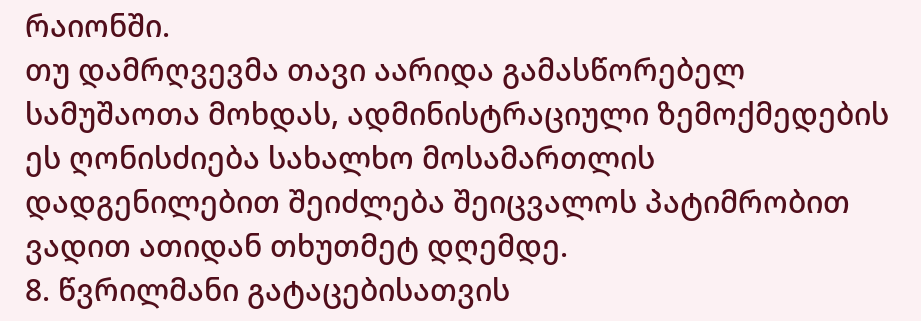რაიონში.
თუ დამრღვევმა თავი აარიდა გამასწორებელ სამუშაოთა მოხდას, ადმინისტრაციული ზემოქმედების ეს ღონისძიება სახალხო მოსამართლის დადგენილებით შეიძლება შეიცვალოს პატიმრობით ვადით ათიდან თხუთმეტ დღემდე.
8. წვრილმანი გატაცებისათვის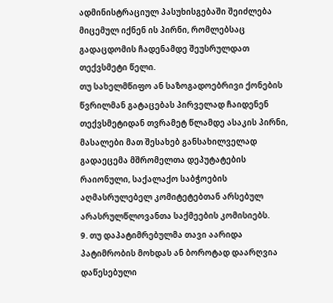ადმინისტრაციულ პასუხისგებაში შეიძლება მიცემულ იქნენ ის პირნი, რომლებსაც გადაცდომის ჩადენამდე შეუსრულდათ თექვსმეტი წელი.
თუ სახელმწიფო ან საზოგადოებრივი ქონების წვრილმან გატაცებას პირველად ჩაიდენენ თექვსმეტიდან თვრამეტ წლამდე ასაკის პირნი, მასალები მათ შესახებ განსახილველად გადაეცემა მშრომელთა დეპუტატების რაიონული, საქალაქო საბჭოების აღმასრულებელ კომიტეტებთან არსებულ არასრულწლოვანთა საქმეების კომისიებს.
9. თუ დაპატიმრებულმა თავი აარიდა პატიმრობის მოხდას ან ბოროტად დაარღვია დაწესებული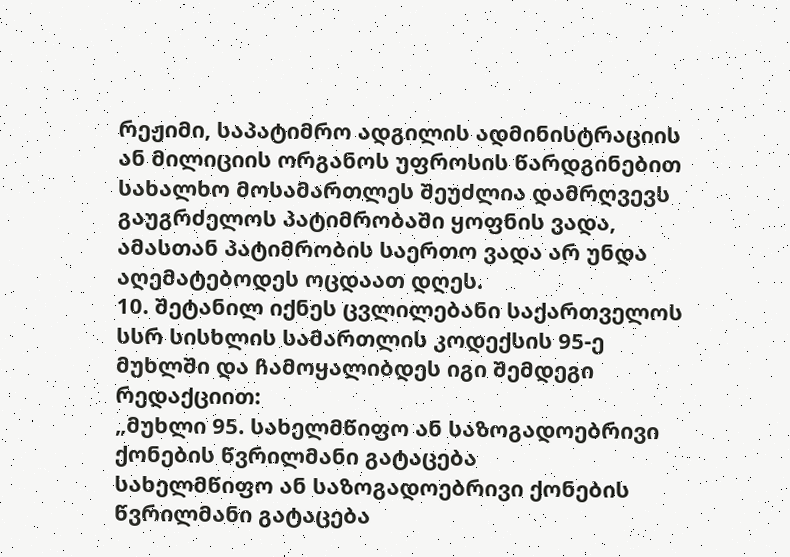რეჟიმი, საპატიმრო ადგილის ადმინისტრაციის ან მილიციის ორგანოს უფროსის წარდგინებით სახალხო მოსამართლეს შეუძლია დამრღვევს გაუგრძელოს პატიმრობაში ყოფნის ვადა, ამასთან პატიმრობის საერთო ვადა არ უნდა აღემატებოდეს ოცდაათ დღეს.
10. შეტანილ იქნეს ცვლილებანი საქართველოს სსრ სისხლის სამართლის კოდექსის 95-ე მუხლში და ჩამოყალიბდეს იგი შემდეგი რედაქციით:
„მუხლი 95. სახელმწიფო ან საზოგადოებრივი ქონების წვრილმანი გატაცება
სახელმწიფო ან საზოგადოებრივი ქონების წვრილმანი გატაცება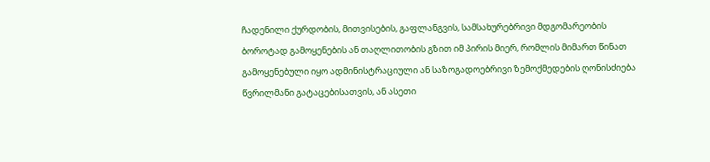ჩადენილი ქურდობის, მითვისების, გაფლანგვის, სამსახურებრივი მდგომარეობის ბოროტად გამოყენების ან თაღლითობის გზით იმ პირის მიერ, რომლის მიმართ წინათ გამოყენებული იყო ადმინისტრაციული ან საზოგადოებრივი ზემოქმედების ღონისძიება წვრილმანი გატაცებისათვის, ან ასეთი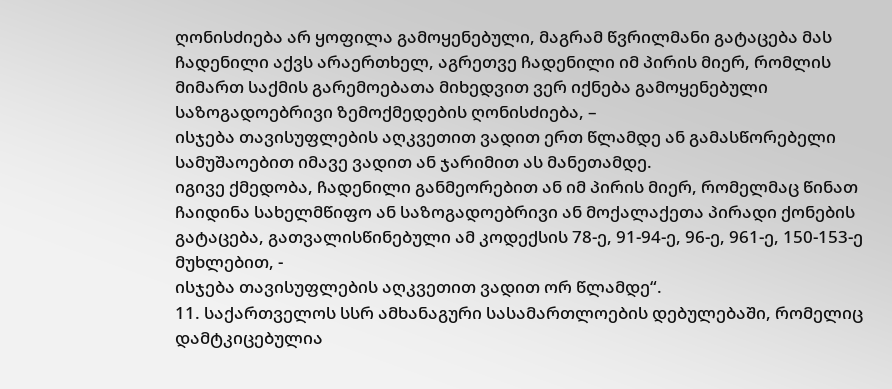ღონისძიება არ ყოფილა გამოყენებული, მაგრამ წვრილმანი გატაცება მას ჩადენილი აქვს არაერთხელ, აგრეთვე ჩადენილი იმ პირის მიერ, რომლის მიმართ საქმის გარემოებათა მიხედვით ვერ იქნება გამოყენებული საზოგადოებრივი ზემოქმედების ღონისძიება, –
ისჯება თავისუფლების აღკვეთით ვადით ერთ წლამდე ან გამასწორებელი სამუშაოებით იმავე ვადით ან ჯარიმით ას მანეთამდე.
იგივე ქმედობა, ჩადენილი განმეორებით ან იმ პირის მიერ, რომელმაც წინათ ჩაიდინა სახელმწიფო ან საზოგადოებრივი ან მოქალაქეთა პირადი ქონების გატაცება, გათვალისწინებული ამ კოდექსის 78-ე, 91-94-ე, 96-ე, 961-ე, 150-153-ე მუხლებით, -
ისჯება თავისუფლების აღკვეთით ვადით ორ წლამდე“.
11. საქართველოს სსრ ამხანაგური სასამართლოების დებულებაში, რომელიც დამტკიცებულია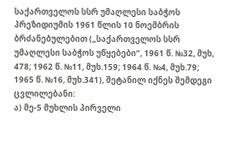საქართველოს სსრ უმაღლესი საბჭოს პრეზიდიუმის 1961 წლის 10 ნოემბრის ბრძანებულებით („საქართველოს სსრ უმაღლესი საბჭოს უწყებები“, 1961 წ. №32, მუხ, 478; 1962 წ. №11, მუხ.159; 1964 წ. №4, მუხ.79; 1965 წ. №16, მუხ.341), შეტანილ იქნეს შემდეგი ცვლილებანი:
ა) მე-5 მუხლის პირველი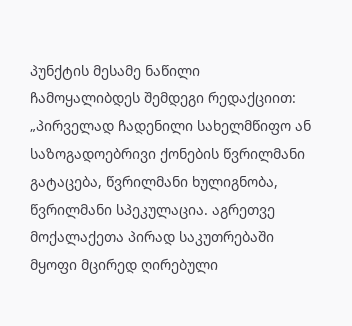პუნქტის მესამე ნაწილი ჩამოყალიბდეს შემდეგი რედაქციით:
„პირველად ჩადენილი სახელმწიფო ან საზოგადოებრივი ქონების წვრილმანი გატაცება, წვრილმანი ხულიგნობა, წვრილმანი სპეკულაცია. აგრეთვე მოქალაქეთა პირად საკუთრებაში მყოფი მცირედ ღირებული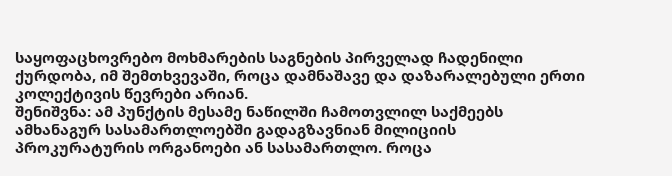საყოფაცხოვრებო მოხმარების საგნების პირველად ჩადენილი ქურდობა, იმ შემთხვევაში, როცა დამნაშავე და დაზარალებული ერთი კოლექტივის წევრები არიან.
შენიშვნა: ამ პუნქტის მესამე ნაწილში ჩამოთვლილ საქმეებს ამხანაგურ სასამართლოებში გადაგზავნიან მილიციის პროკურატურის ორგანოები ან სასამართლო. როცა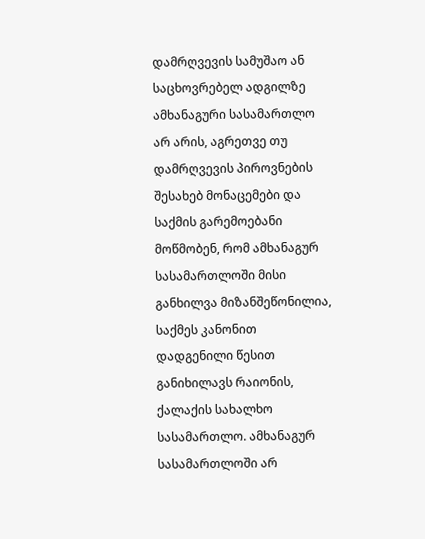დამრღვევის სამუშაო ან საცხოვრებელ ადგილზე ამხანაგური სასამართლო არ არის, აგრეთვე თუ დამრღვევის პიროვნების შესახებ მონაცემები და საქმის გარემოებანი მოწმობენ, რომ ამხანაგურ სასამართლოში მისი განხილვა მიზანშეწონილია, საქმეს კანონით დადგენილი წესით განიხილავს რაიონის, ქალაქის სახალხო სასამართლო. ამხანაგურ სასამართლოში არ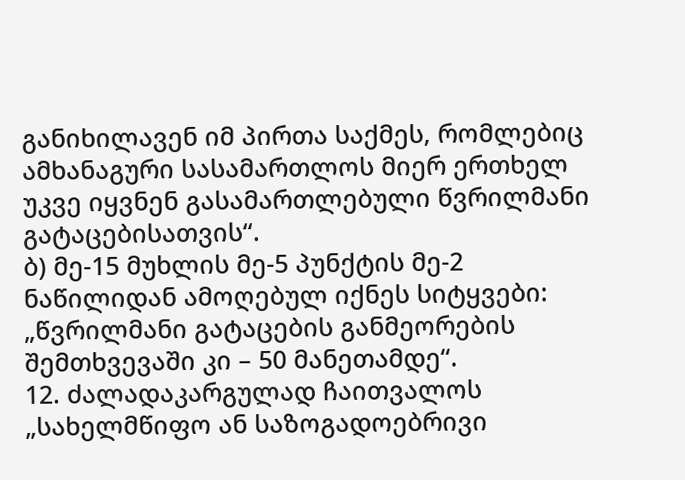განიხილავენ იმ პირთა საქმეს, რომლებიც ამხანაგური სასამართლოს მიერ ერთხელ უკვე იყვნენ გასამართლებული წვრილმანი გატაცებისათვის“.
ბ) მე-15 მუხლის მე-5 პუნქტის მე-2 ნაწილიდან ამოღებულ იქნეს სიტყვები: „წვრილმანი გატაცების განმეორების შემთხვევაში კი – 50 მანეთამდე“.
12. ძალადაკარგულად ჩაითვალოს „სახელმწიფო ან საზოგადოებრივი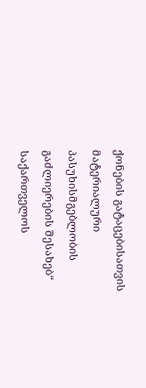ქონების გატაცებისათვის მატერიალური პასუხისმგებლობის გაძლიერების შესახებ“ საქართველოს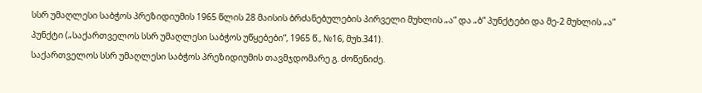სსრ უმაღლესი საბჭოს პრეზიდიუმის 1965 წლის 28 მაისის ბრძანებულების პირველი მუხლის „ა“ და „ბ“ პუნქტები და მე-2 მუხლის „ა“ პუნქტი („საქართველოს სსრ უმაღლესი საბჭოს უწყებები“, 1965 წ., №16, მუხ.341).
საქართველოს სსრ უმაღლესი საბჭოს პრეზიდიუმის თავმჯდომარე გ. ძოწენიძე.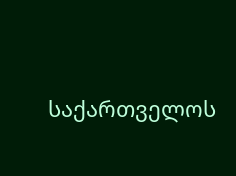საქართველოს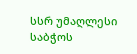სსრ უმაღლესი საბჭოს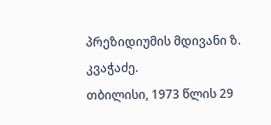პრეზიდიუმის მდივანი ზ. კვაჭაძე.
თბილისი, 1973 წლის 29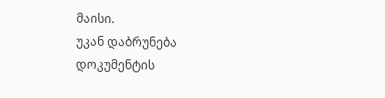მაისი.
უკან დაბრუნება
დოკუმენტის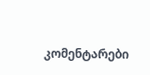კომენტარები